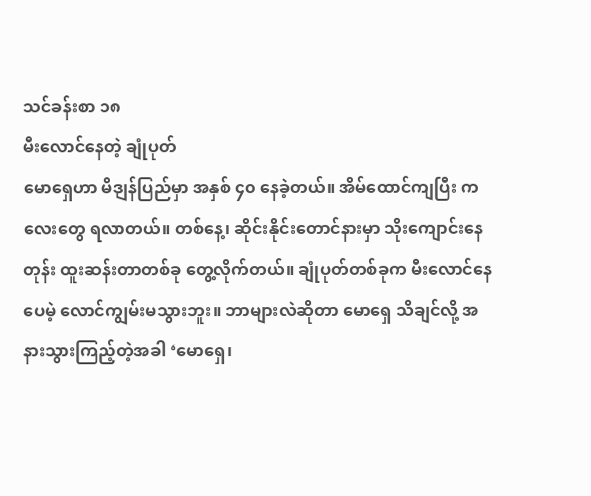သင်ခန်းစာ ၁၈
မီးလောင်နေတဲ့ ချုံပုတ်
မောရှေဟာ မိဒျန်ပြည်မှာ အနှစ် ၄၀ နေခဲ့တယ်။ အိမ်ထောင်ကျပြီး ကလေးတွေ ရလာတယ်။ တစ်နေ့၊ ဆိုင်းနိုင်းတောင်နားမှာ သိုးကျောင်းနေတုန်း ထူးဆန်းတာတစ်ခု တွေ့လိုက်တယ်။ ချုံပုတ်တစ်ခုက မီးလောင်နေပေမဲ့ လောင်ကျွမ်းမသွားဘူး။ ဘာများလဲဆိုတာ မောရှေ သိချင်လို့ အနားသွားကြည့်တဲ့အခါ ‘မောရှေ၊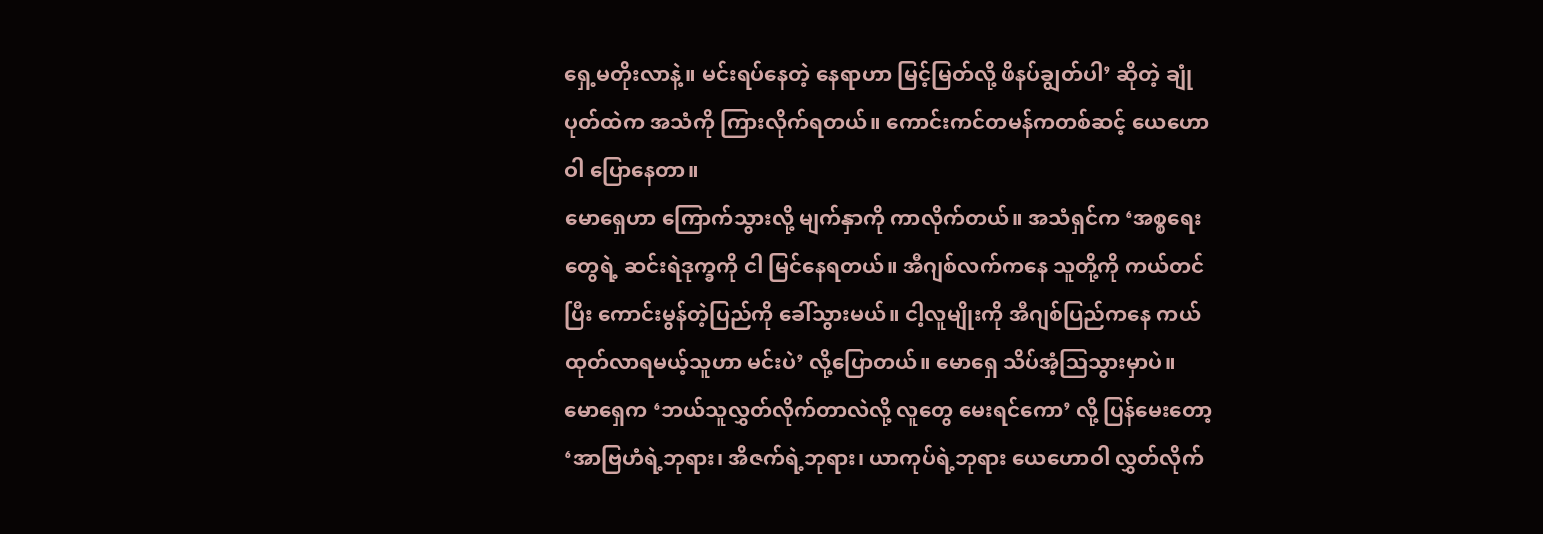ရှေ့မတိုးလာနဲ့။ မင်းရပ်နေတဲ့ နေရာဟာ မြင့်မြတ်လို့ ဖိနပ်ချွတ်ပါ’ ဆိုတဲ့ ချုံပုတ်ထဲက အသံကို ကြားလိုက်ရတယ်။ ကောင်းကင်တမန်ကတစ်ဆင့် ယေဟောဝါ ပြောနေတာ။
မောရှေဟာ ကြောက်သွားလို့ မျက်နှာကို ကာလိုက်တယ်။ အသံရှင်က ‘အစ္စရေးတွေရဲ့ ဆင်းရဲဒုက္ခကို ငါ မြင်နေရတယ်။ အီဂျစ်လက်ကနေ သူတို့ကို ကယ်တင်ပြီး ကောင်းမွန်တဲ့ပြည်ကို ခေါ်သွားမယ်။ ငါ့လူမျိုးကို အီဂျစ်ပြည်ကနေ ကယ်ထုတ်လာရမယ့်သူဟာ မင်းပဲ’ လို့ပြောတယ်။ မောရှေ သိပ်အံ့ဩသွားမှာပဲ။
မောရှေက ‘ဘယ်သူလွှတ်လိုက်တာလဲလို့ လူတွေ မေးရင်ကော’ လို့ ပြန်မေးတော့ ‘အာဗြဟံရဲ့ဘုရား၊ အိဇက်ရဲ့ဘုရား၊ ယာကုပ်ရဲ့ဘုရား ယေဟောဝါ လွှတ်လိုက်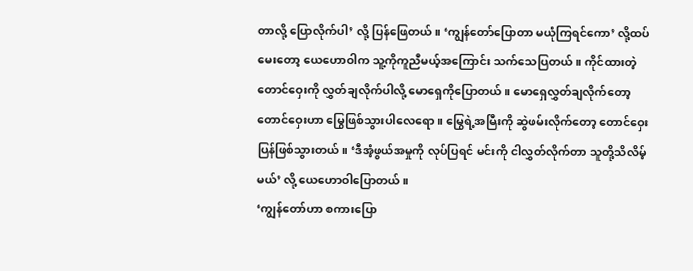တာလို့ ပြောလိုက်ပါ’ လို့ ပြန်ဖြေတယ်။ ‘ကျွန်တော်ပြောတာ မယုံကြရင်ကော’ လို့ထပ်မေးတော့ ယေဟောဝါက သူ့ကိုကူညီမယ့်အကြောင်း သက်သေပြတယ်။ ကိုင်ထားတဲ့တောင်ဝှေးကို လွှတ်ချလိုက်ပါလို့ မောရှေကိုပြောတယ်။ မောရှေလွှတ်ချလိုက်တော့ တောင်ဝှေးဟာ မြွေဖြစ်သွားပါလေရော။ မြွေရဲ့အမြီးကို ဆွဲဖမ်းလိုက်တော့ တောင်ဝှေးပြန်ဖြစ်သွားတယ်။ ‘ဒီအံ့ဖွယ်အမှုကို လုပ်ပြရင် မင်းကို ငါလွှတ်လိုက်တာ သူတို့သိလိမ့်မယ်’ လို့ ယေဟောဝါပြောတယ်။
‘ကျွန်တော်ဟာ စကားပြော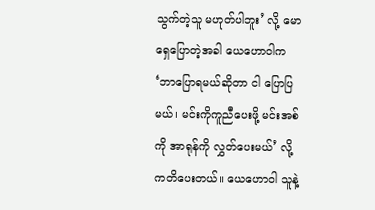သွက်တဲ့သူ မဟုတ်ပါဘူး’ လို့ မောရှေပြောတဲ့အခါ ယေဟောဝါက ‘ဘာပြောရမယ်ဆိုတာ ငါ ပြောပြမယ်၊ မင်းကိုကူညီပေးဖို့ မင်းအစ်ကို အာရုန်ကို လွှတ်ပေးမယ်’ လို့ ကတိပေးတယ်။ ယေဟောဝါ သူနဲ့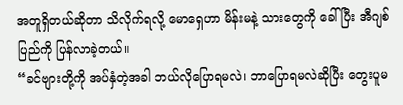အတူရှိတယ်ဆိုတာ သိလိုက်ရလို့ မောရှေဟာ မိန်းမနဲ့ သားတွေကို ခေါ်ပြီး အီဂျစ်ပြည်ကို ပြန်လာခဲ့တယ်။
“ခင်ဗျားတို့ကို အပ်နှံတဲ့အခါ ဘယ်လိုပြောရမလဲ၊ ဘာပြောရမလဲဆိုပြီး တွေးပူမ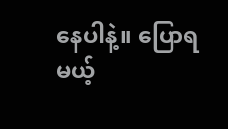နေပါနဲ့။ ပြောရမယ့်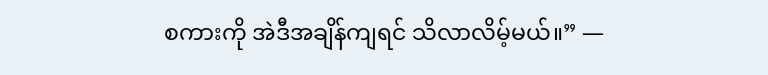စကားကို အဲဒီအချိန်ကျရင် သိလာလိမ့်မယ်။” —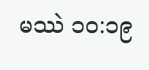မဿဲ ၁၀:၁၉